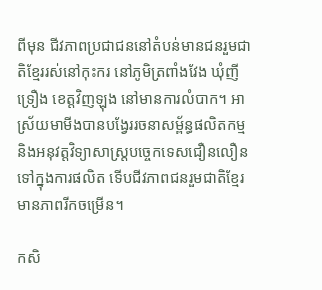ពីមុន ជីវភាពប្រជាជននៅតំបន់មានជនរួមជាតិខ្មែររស់នៅកុះករ នៅភូមិត្រពាំងវែង ឃុំញីទ្រឿង ខេត្តវិញឡុង នៅមានការលំបាក។ អាស្រ័យមាមីងបានបង្វែររចនាសម្ព័ន្ធផលិតកម្ម និងអនុវត្តវិទ្យាសាស្ត្របច្ចេកទេសជឿនលឿនទៅក្នុងការផលិត ទើបជីវភាពជនរួមជាតិខ្មែរមានភាពរីកចម្រើន។

កសិ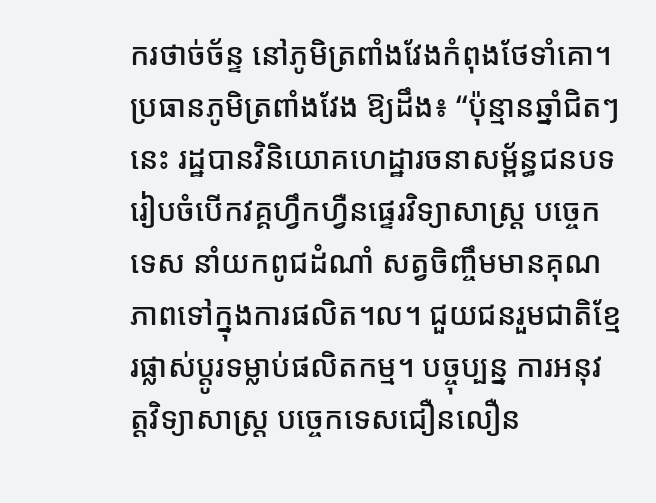ករថាច់ច័ន្ទ នៅភូមិត្រពាំងវែងកំពុងថែទាំគោ។
ប្រធានភូមិត្រពាំងវែង ឱ្យដឹង៖ “ប៉ុន្មានឆ្នាំជិតៗនេះ រដ្ឋបានវិនិយោគហេដ្ឋារចនាសម្ព័ន្ធជនបទ រៀបចំបើកវគ្គហ្វឹកហ្វឺនផ្ទេរវិទ្យាសាស្ត្រ បច្ចេកទេស នាំយកពូជដំណាំ សត្វចិញ្ចឹមមានគុណភាពទៅក្នុងការផលិត។ល។ ជួយជនរួមជាតិខ្មែរផ្លាស់ប្តូរទម្លាប់ផលិតកម្ម។ បច្ចុប្បន្ន ការអនុវត្តវិទ្យាសាស្ត្រ បច្ចេកទេសជឿនលឿន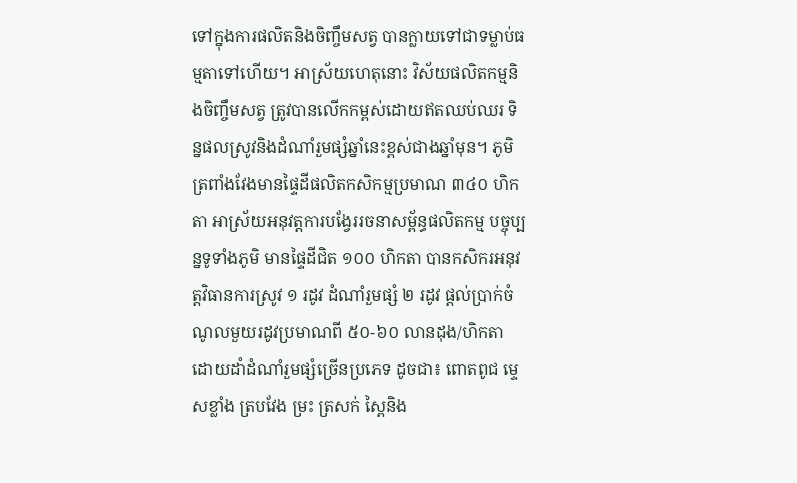ទៅក្នុងការផលិតនិងចិញ្ចឹមសត្វ បានក្លាយទៅជាទម្លាប់ធម្មតាទៅហើយ។ អាស្រ័យហេតុនោះ វិស័យផលិតកម្មនិងចិញ្ចឹមសត្វ ត្រូវបានលើកកម្ពស់ដោយឥតឈប់ឈរ ទិន្នផលស្រូវនិងដំណាំរួមផ្សំឆ្នាំនេះខ្ពស់ជាងឆ្នាំមុន។ ភូមិត្រពាំងវែងមានផ្ទៃដីផលិតកសិកម្មប្រមាណ ៣៤០ ហិកតា អាស្រ័យអនុវត្តការបង្វែររចនាសម្ព័ន្ធផលិតកម្ម បច្ចុប្បន្នទូទាំងភូមិ មានផ្ទៃដីជិត ១០០ ហិកតា បានកសិករអនុវត្តវិធានការស្រូវ ១ រដូវ ដំណាំរួមផ្សំ ២ រដូវ ផ្តល់ប្រាក់ចំណូលមួយរដូវប្រមាណពី ៥០-៦០ លានដុង/ហិកតា ដោយដាំដំណាំរួមផ្សំច្រើនប្រភេទ ដូចជា៖ ពោតពូជ ម្ទេសខ្លាំង ត្របវែង ម្រះ ត្រសក់ ស្ពៃនិង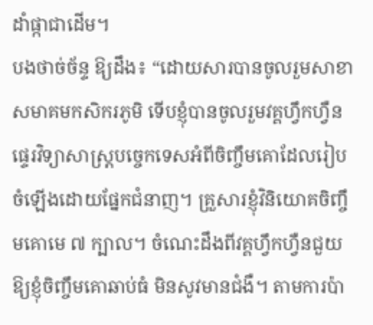ដាំផ្កាជាដើម។
បងថាច់ច័ន្ទ ឱ្យដឹង៖ “ដោយសារបានចូលរួមសាខាសមាគមកសិករភូមិ ទើបខ្ញុំបានចូលរួមវគ្គហ្វឹកហ្វឺនផ្ទេរវិទ្យាសាស្រ្តបច្ចេកទេសអំពីចិញ្ចឹមគោដែលរៀបចំឡើងដោយផ្នែកជំនាញ។ គ្រួសារខ្ញុំវិនិយោគចិញ្ចឹមគោមេ ៧ ក្បាល។ ចំណេះដឹងពីវគ្គហ្វឹកហ្វឺនជួយឱ្យខ្ញុំចិញ្ចឹមគោឆាប់ធំ មិនសូវមានជំងឺ។ តាមការប៉ា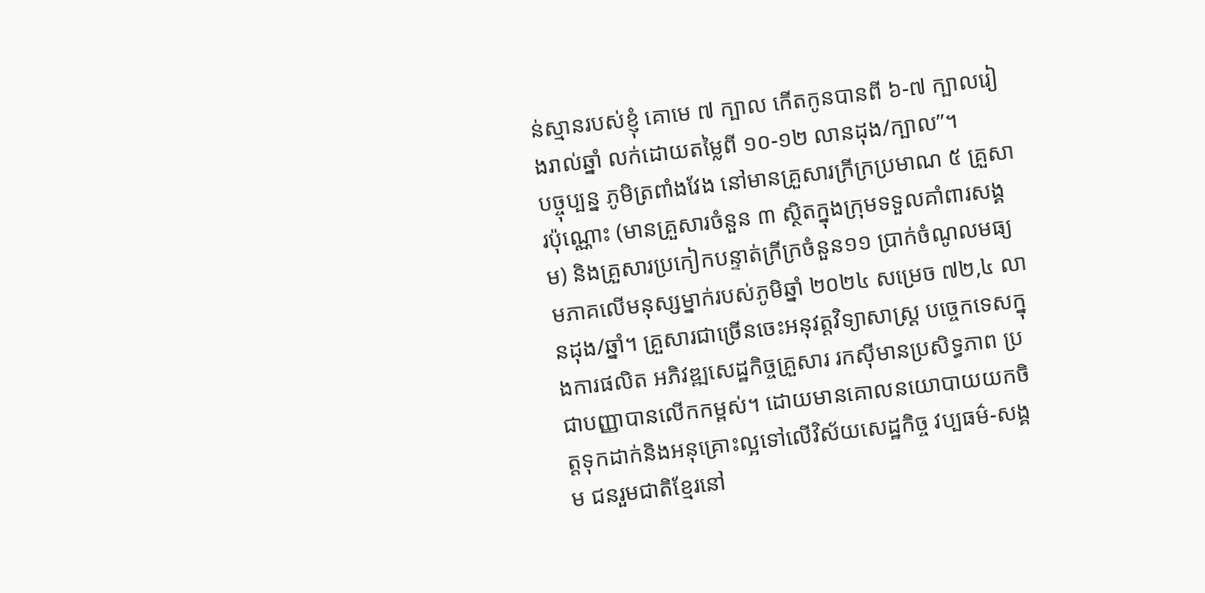ន់ស្មានរបស់ខ្ញុំ គោមេ ៧ ក្បាល កើតកូនបានពី ៦-៧ ក្បាលរៀងរាល់ឆ្នាំ លក់ដោយតម្លៃពី ១០-១២ លានដុង/ក្បាល”។
បច្ចុប្បន្ន ភូមិត្រពាំងវែង នៅមានគ្រួសារក្រីក្រប្រមាណ ៥ គ្រួសារប៉ុណ្ណោះ (មានគ្រួសារចំនួន ៣ ស្ថិតក្នុងក្រុមទទួលគាំពារសង្គម) និងគ្រួសារប្រកៀកបន្ទាត់ក្រីក្រចំនួន១១ ប្រាក់ចំណូលមធ្យមភាគលើមនុស្សម្នាក់របស់ភូមិឆ្នាំ ២០២៤ សម្រេច ៧២,៤ លានដុង/ឆ្នាំ។ គ្រួសារជាច្រើនចេះអនុវត្តវិទ្យាសាស្ត្រ បច្ចេកទេសក្នុងការផលិត អភិវឌ្ឍសេដ្ឋកិច្ចគ្រួសារ រកស៊ីមានប្រសិទ្ធភាព ប្រជាបញ្ញាបានលើកកម្ពស់។ ដោយមានគោលនយោបាយយកចិត្តទុកដាក់និងអនុគ្រោះល្អទៅលើវិស័យសេដ្ឋកិច្ច វប្បធម៌-សង្គម ជនរួមជាតិខ្មែរនៅ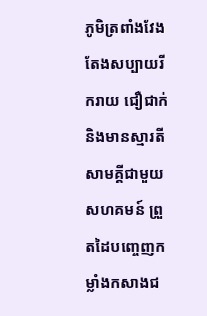ភូមិត្រពាំងវែងតែងសប្បាយរីករាយ ជឿជាក់និងមានស្មារតីសាមគ្គីជាមួយសហគមន៍ ព្រួតដៃបញ្ចេញកម្លាំងកសាងជ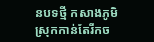នបទថ្មី កសាងភូមិស្រុកកាន់តែរីកច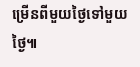ម្រើនពីមួយថ្ងៃទៅមួយថ្ងៃ៕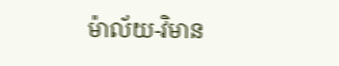ម៉ាល័យ-វិមាន